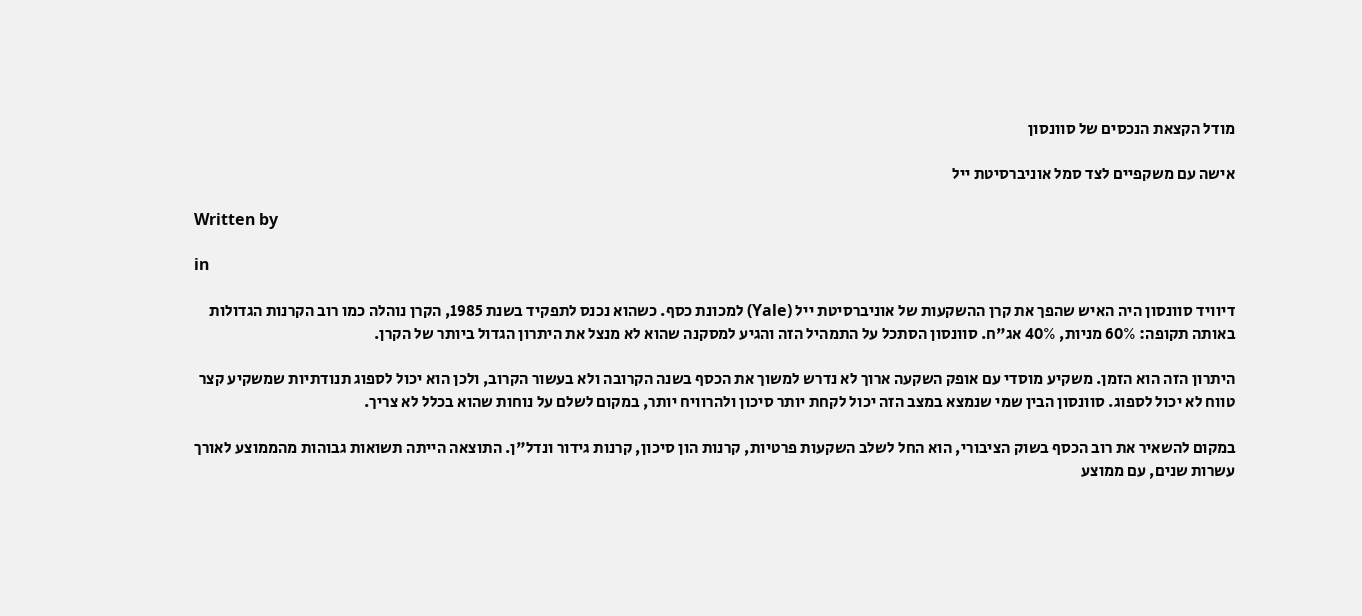מודל הקצאת הנכסים של סוונסון

אישה עם משקפיים לצד סמל אוניברסיטת ייל

Written by

in

דיוויד סוונסון היה האיש שהפך את קרן ההשקעות של אוניברסיטת ייל (Yale) למכונת כסף. כשהוא נכנס לתפקיד בשנת 1985, הקרן נוהלה כמו רוב הקרנות הגדולות באותה תקופה: 60% מניות, 40% אג"ח. סוונסון הסתכל על התמהיל הזה והגיע למסקנה שהוא לא מנצל את היתרון הגדול ביותר של הקרן.

היתרון הזה הוא הזמן. משקיע מוסדי עם אופק השקעה ארוך לא נדרש למשוך את הכסף בשנה הקרובה ולא בעשור הקרוב, ולכן הוא יכול לספוג תנודתיות שמשקיע קצר טווח לא יכול לספוג. סוונסון הבין שמי שנמצא במצב הזה יכול לקחת יותר סיכון ולהרוויח יותר, במקום לשלם על נוחות שהוא בכלל לא צריך.

במקום להשאיר את רוב הכסף בשוק הציבורי, הוא החל לשלב השקעות פרטיות, קרנות הון סיכון, קרנות גידור ונדל"ן. התוצאה הייתה תשואות גבוהות מהממוצע לאורך עשרות שנים, עם ממוצע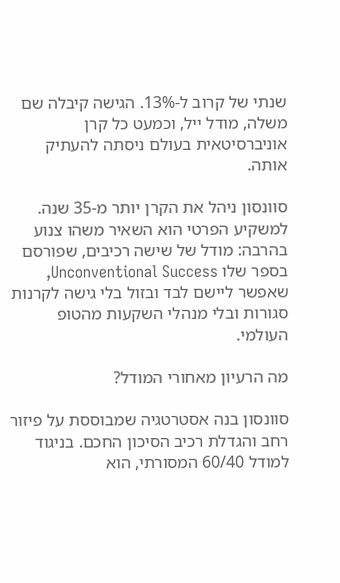שנתי של קרוב ל-13%. הגישה קיבלה שם משלה, מודל ייל, וכמעט כל קרן אוניברסיטאית בעולם ניסתה להעתיק אותה.

סוונסון ניהל את הקרן יותר מ-35 שנה. למשקיע הפרטי הוא השאיר משהו צנוע בהרבה: מודל של שישה רכיבים, שפורסם בספר שלו Unconventional Success, שאפשר ליישם לבד ובזול בלי גישה לקרנות סגורות ובלי מנהלי השקעות מהטופ העולמי.

מה הרעיון מאחורי המודל?

סוונסון בנה אסטרטגיה שמבוססת על פיזור רחב והגדלת רכיב הסיכון החכם. בניגוד למודל 60/40 המסורתי, הוא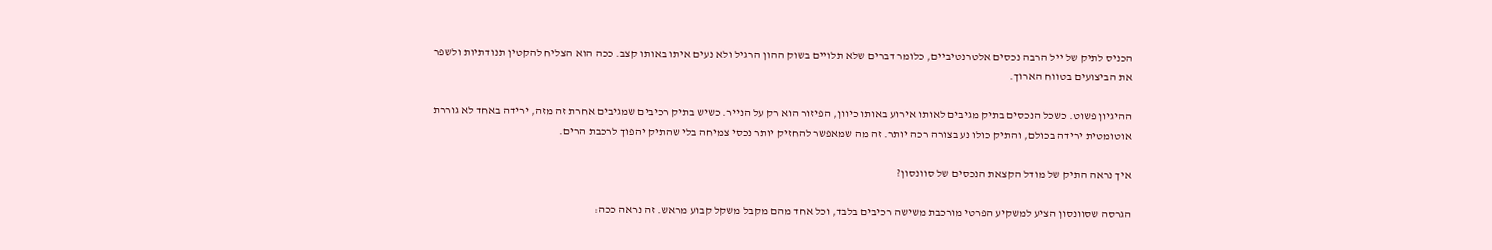הכניס לתיק של ייל הרבה נכסים אלטרנטיביים, כלומר דברים שלא תלויים בשוק ההון הרגיל ולא נעים איתו באותו קצב. ככה הוא הצליח להקטין תנודתיות ולשפר את הביצועים בטווח הארוך.

ההיגיון פשוט. כשכל הנכסים בתיק מגיבים לאותו אירוע באותו כיוון, הפיזור הוא רק על הנייר. כשיש בתיק רכיבים שמגיבים אחרת זה מזה, ירידה באחד לא גוררת אוטומטית ירידה בכולם, והתיק כולו נע בצורה רכה יותר. זה מה שמאפשר להחזיק יותר נכסי צמיחה בלי שהתיק יהפוך לרכבת הרים.

איך נראה התיק של מודל הקצאת הנכסים של סוונסון?

הגרסה שסוונסון הציע למשקיע הפרטי מורכבת משישה רכיבים בלבד, וכל אחד מהם מקבל משקל קבוע מראש. זה נראה ככה: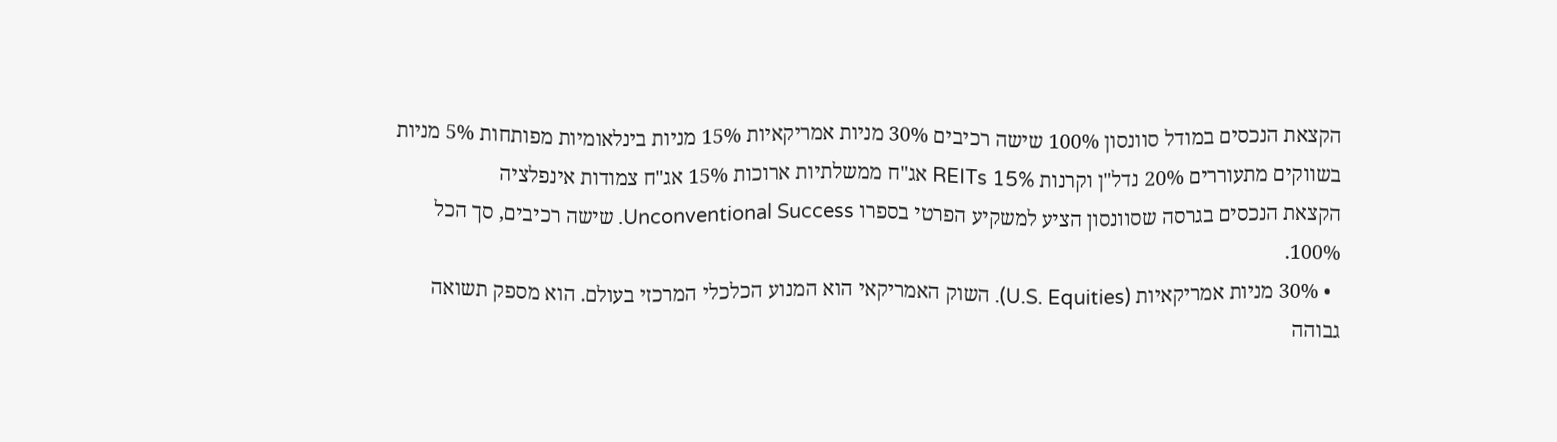הקצאת הנכסים במודל סוונסון 100% שישה רכיבים 30% מניות אמריקאיות 15% מניות בינלאומיות מפותחות 5% מניות בשווקים מתעוררים 20% נדל"ן וקרנות REITs 15% אג"ח ממשלתיות ארוכות 15% אג"ח צמודות אינפלציה
הקצאת הנכסים בגרסה שסוונסון הציע למשקיע הפרטי בספרו Unconventional Success. שישה רכיבים, סך הכל 100%.
  • 30% מניות אמריקאיות (U.S. Equities). השוק האמריקאי הוא המנוע הכלכלי המרכזי בעולם. הוא מספק תשואה גבוהה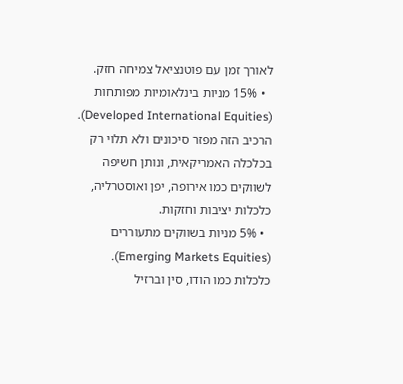לאורך זמן עם פוטנציאל צמיחה חזק.
  • 15% מניות בינלאומיות מפותחות (Developed International Equities). הרכיב הזה מפזר סיכונים ולא תלוי רק בכלכלה האמריקאית, ונותן חשיפה לשווקים כמו אירופה, יפן ואוסטרליה, כלכלות יציבות וחזקות.
  • 5% מניות בשווקים מתעוררים (Emerging Markets Equities). כלכלות כמו הודו, סין וברזיל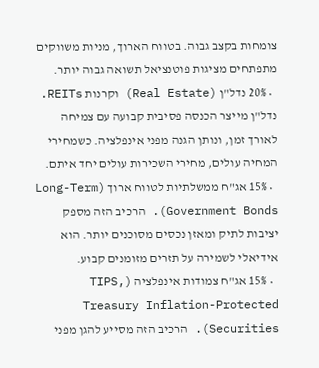צומחות בקצב גבוה. בטווח הארוך, מניות משווקים מתפתחים מציגות פוטנציאל תשואה גבוה יותר.
  • 20% נדל"ן (Real Estate) וקרנות REITs. נדל"ן מייצר הכנסה פסיבית קבועה עם צמיחה לאורך זמן, ונותן הגנה מפני אינפלציה. כשמחירי המחיה עולים, מחירי השכירות עולים יחד איתם.
  • 15% אג"ח ממשלתיות לטווח ארוך (Long-Term Government Bonds). הרכיב הזה מספק יציבות לתיק ומאזן נכסים מסוכנים יותר. הוא אידיאלי לשמירה על תזרים מזומנים קבוע.
  • 15% אג"ח צמודות אינפלציה (TIPS, Treasury Inflation-Protected Securities). הרכיב הזה מסייע להגן מפני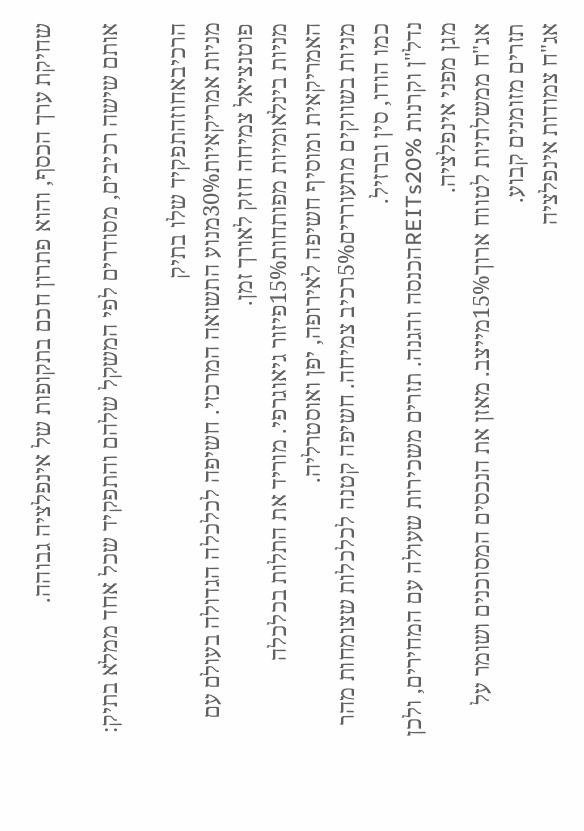שחיקת ערך הכסף, והוא פתרון חכם בתקופות של אינפלציה גבוהה.

אותם שישה רכיבים, מסודרים לפי המשקל שלהם והתפקיד שכל אחד ממלא בתיק:

הרכיבאחוזהתפקיד שלו בתיק
מניות אמריקאיות30%מנוע התשואה המרכזי. חשיפה לכלכלה הגדולה בעולם עם פוטנציאל צמיחה חזק לאורך זמן.
מניות בינלאומיות מפותחות15%פיזור גיאוגרפי. מוריד את התלות בכלכלה האמריקאית ומוסיף חשיפה לאירופה, יפן ואוסטרליה.
מניות בשווקים מתעוררים5%רכיב צמיחה. חשיפה קטנה לכלכלות שצומחות מהר כמו הודו, סין וברזיל.
נדל"ן וקרנות REITs20%הכנסה והגנה. תזרים משכירות שעולה עם המחירים, ולכן מגן מפני אינפלציה.
אג"ח ממשלתיות לטווח ארוך15%מייצב. מאזן את הנכסים המסוכנים ושומר על תזרים מזומנים קבוע.
אג"ח צמודות אינפלציה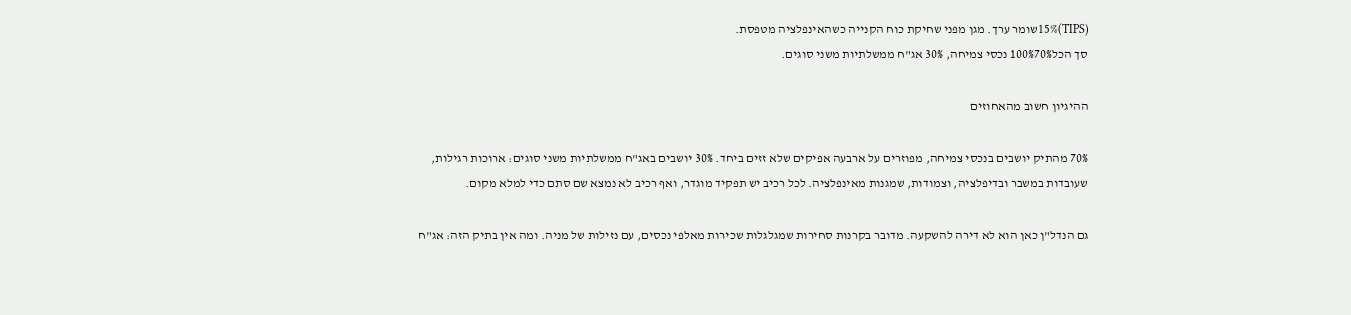(TIPS)15%שומר ערך. מגן מפני שחיקת כוח הקנייה כשהאינפלציה מטפסת.
סך הכל100%70% נכסי צמיחה, 30% אג"ח ממשלתיות משני סוגים.

ההיגיון חשוב מהאחוזים

70% מהתיק יושבים בנכסי צמיחה, מפוזרים על ארבעה אפיקים שלא זזים ביחד. 30% יושבים באג"ח ממשלתיות משני סוגים: ארוכות רגילות, שעובדות במשבר ובדיפלציה, וצמודות, שמגנות מאינפלציה. לכל רכיב יש תפקיד מוגדר, ואף רכיב לא נמצא שם סתם כדי למלא מקום.

גם הנדל"ן כאן הוא לא דירה להשקעה. מדובר בקרנות סחירות שמגלגלות שכירות מאלפי נכסים, עם נזילות של מניה. ומה אין בתיק הזה: אג"ח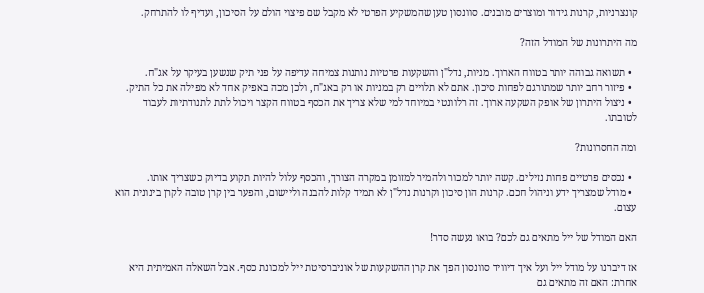קונצרניות, קרנות גידור ומוצרים מובנים. סוונסון טען שהמשקיע הפרטי לא מקבל שם פיצוי הולם על הסיכון, ועדיף לו להתרחק.

מה היתרונות של המודל הזה?

  • תשואה גבוהה יותר בטווח הארוך. מניות, נדל"ן והשקעות פרטיות נותנות צמיחה עדיפה על פני תיק שנשען בעיקר על אג"ח.
  • פיזור רחב יותר שמתורגם לפחות סיכון. אתם לא תלויים רק במניות או רק באג"ח, ולכן מכה באפיק אחד לא מפילה את כל התיק.
  • ניצול היתרון של אופק השקעה ארוך. זה רלוונטי במיוחד למי שלא צריך את הכסף בטווח הקצר ויכול לתת לתנודתיות לעבוד לטובתו.

ומה החסרונות?

  • נכסים פרטיים פחות נזילים. קשה יותר למכור ולהמיר למזומן במקרה הצורך, והכסף עלול להיות תקוע בדיוק כשצריך אותו.
  • מודל שמצריך ידע וניהול חכם. קרנות הון סיכון וקרנות נדל"ן לא תמיד קלות להבנה וליישום, והפער בין קרן טובה לקרן בינונית הוא עצום.

האם המודל של ייל מתאים גם לכם? בואו נעשה סדר!

אז דיברנו על מודל ייל ועל איך דיוויד סוונסון הפך את קרן ההשקעות של אוניברסיטת ייל למכונת כסף. אבל השאלה האמיתית היא אחרת: האם זה מתאים גם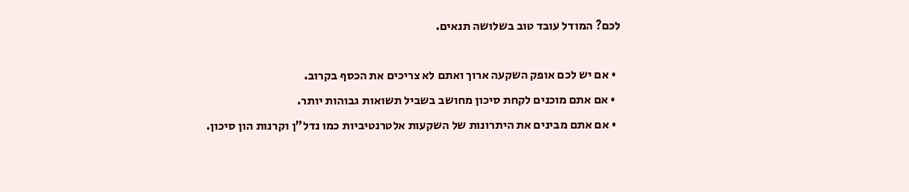לכם? המודל עובד טוב בשלושה תנאים.

  • אם יש לכם אופק השקעה ארוך ואתם לא צריכים את הכסף בקרוב.
  • אם אתם מוכנים לקחת סיכון מחושב בשביל תשואות גבוהות יותר.
  • אם אתם מבינים את היתרונות של השקעות אלטרנטיביות כמו נדל"ן וקרנות הון סיכון.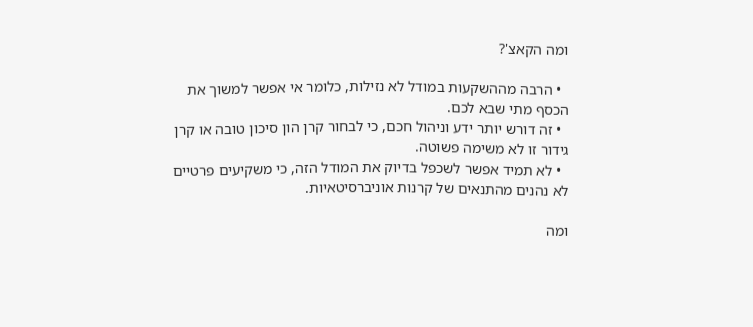ומה הקאצ'?

  • הרבה מההשקעות במודל לא נזילות, כלומר אי אפשר למשוך את הכסף מתי שבא לכם.
  • זה דורש יותר ידע וניהול חכם, כי לבחור קרן הון סיכון טובה או קרן גידור זו לא משימה פשוטה.
  • לא תמיד אפשר לשכפל בדיוק את המודל הזה, כי משקיעים פרטיים לא נהנים מהתנאים של קרנות אוניברסיטאיות.

ומה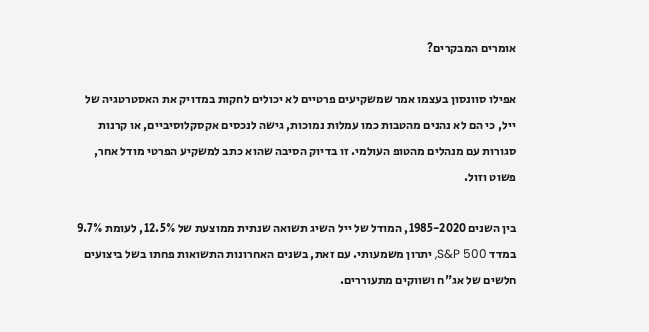אומרים המבקרים?

אפילו סוונסון בעצמו אמר שמשקיעים פרטיים לא יכולים לחקות במדויק את האסטרטגיה של ייל, כי הם לא נהנים מהטבות כמו עמלות נמוכות, גישה לנכסים אקסקלוסיביים, או קרנות סגורות עם מנהלים מהטופ העולמי. זו בדיוק הסיבה שהוא כתב למשקיע הפרטי מודל אחר, פשוט וזול.

בין השנים 1985-2020, המודל של ייל השיג תשואה שנתית ממוצעת של 12.5%, לעומת 9.7% במדד S&P 500, יתרון משמעותי. עם זאת, בשנים האחרונות התשואות פחתו בשל ביצועים חלשים של אג"ח ושווקים מתעוררים.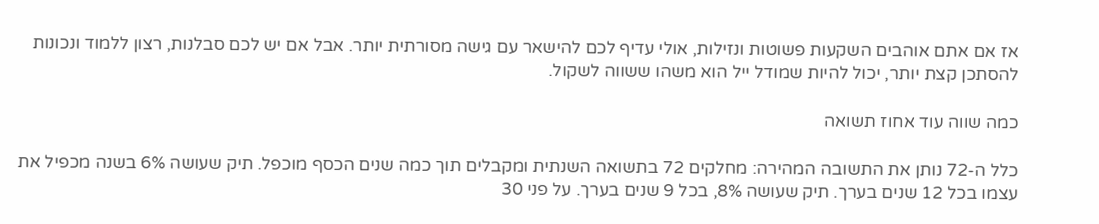אז אם אתם אוהבים השקעות פשוטות ונזילות, אולי עדיף לכם להישאר עם גישה מסורתית יותר. אבל אם יש לכם סבלנות, רצון ללמוד ונכונות להסתכן קצת יותר, יכול להיות שמודל ייל הוא משהו ששווה לשקול.

כמה שווה עוד אחוז תשואה

כלל ה-72 נותן את התשובה המהירה: מחלקים 72 בתשואה השנתית ומקבלים תוך כמה שנים הכסף מוכפל. תיק שעושה 6% בשנה מכפיל את עצמו בכל 12 שנים בערך. תיק שעושה 8%, בכל 9 שנים בערך. על פני 30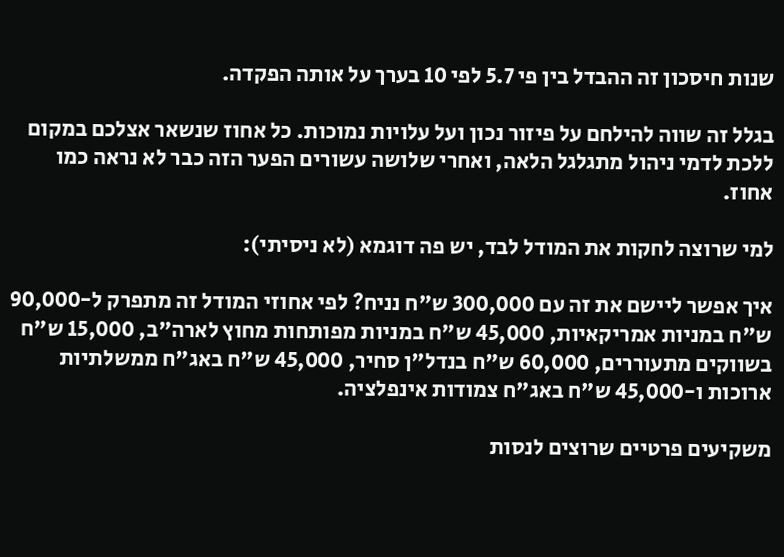שנות חיסכון זה ההבדל בין פי 5.7 לפי 10 בערך על אותה הפקדה.

בגלל זה שווה להילחם על פיזור נכון ועל עלויות נמוכות. כל אחוז שנשאר אצלכם במקום ללכת לדמי ניהול מתגלגל הלאה, ואחרי שלושה עשורים הפער הזה כבר לא נראה כמו אחוז.

למי שרוצה לחקות את המודל לבד, יש פה דוגמא (לא ניסיתי):

איך אפשר ליישם את זה עם 300,000 ש"ח נניח? לפי אחוזי המודל זה מתפרק ל-90,000 ש"ח במניות אמריקאיות, 45,000 ש"ח במניות מפותחות מחוץ לארה"ב, 15,000 ש"ח בשווקים מתעוררים, 60,000 ש"ח בנדל"ן סחיר, 45,000 ש"ח באג"ח ממשלתיות ארוכות ו-45,000 ש"ח באג"ח צמודות אינפלציה.

משקיעים פרטיים שרוצים לנסות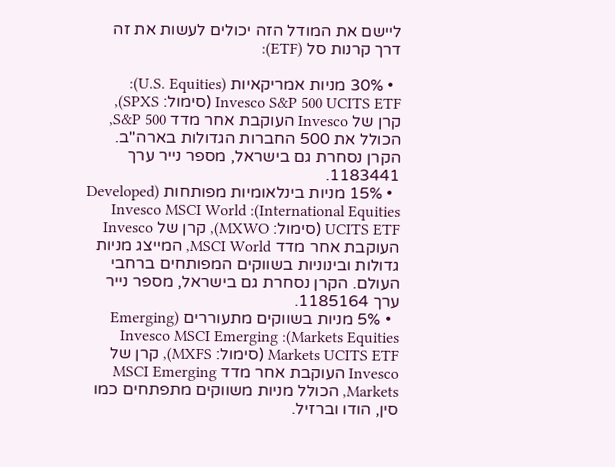ליישם את המודל הזה יכולים לעשות את זה דרך קרנות סל (ETF):

  • 30% מניות אמריקאיות (U.S. Equities): Invesco S&P 500 UCITS ETF (סימול: SPXS), קרן של Invesco העוקבת אחר מדד S&P 500, הכולל את 500 החברות הגדולות בארה"ב. הקרן נסחרת גם בישראל, מספר נייר ערך 1183441.
  • 15% מניות בינלאומיות מפותחות (Developed International Equities): Invesco MSCI World UCITS ETF (סימול: MXWO), קרן של Invesco העוקבת אחר מדד MSCI World, המייצג מניות גדולות ובינוניות בשווקים המפותחים ברחבי העולם. הקרן נסחרת גם בישראל, מספר נייר ערך 1185164.
  • 5% מניות בשווקים מתעוררים (Emerging Markets Equities): Invesco MSCI Emerging Markets UCITS ETF (סימול: MXFS), קרן של Invesco העוקבת אחר מדד MSCI Emerging Markets, הכולל מניות משווקים מתפתחים כמו סין, הודו וברזיל.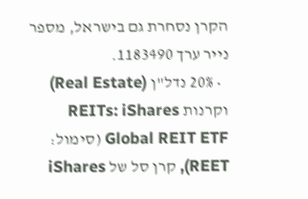הקרן נסחרת גם בישראל, מספר נייר ערך 1183490.
  • 20% נדל"ן (Real Estate) וקרנות REITs: iShares Global REIT ETF (סימול: REET), קרן סל של iShares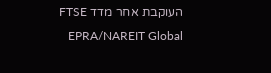העוקבת אחר מדד FTSE EPRA/NAREIT Global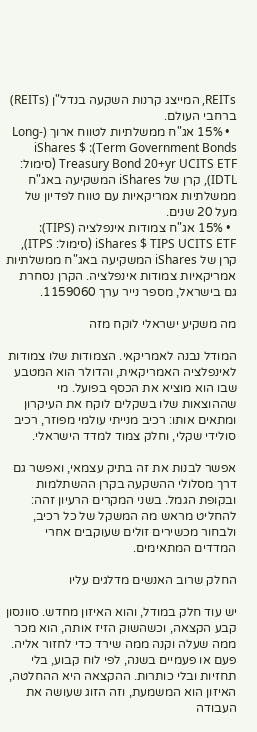REITs, המייצג קרנות השקעה בנדל"ן (REITs) ברחבי העולם.
  • 15% אג"ח ממשלתיות לטווח ארוך (Long-Term Government Bonds): iShares $ Treasury Bond 20+yr UCITS ETF (סימול: IDTL), קרן של iShares המשקיעה באג"ח ממשלתיות אמריקאיות עם טווח לפדיון של מעל 20 שנים.
  • 15% אג"ח צמודות אינפלציה (TIPS): iShares $ TIPS UCITS ETF (סימול: ITPS), קרן של iShares המשקיעה באג"ח ממשלתיות אמריקאיות צמודות אינפלציה. הקרן נסחרת גם בישראל, מספר נייר ערך 1159060.

מה משקיע ישראלי לוקח מזה

המודל נבנה לאמריקאי. הצמודות שלו צמודות לאינפלציה האמריקאית, והדולר הוא המטבע שבו הוא מוציא את הכסף בפועל. מי שההוצאות שלו בשקלים לוקח את העיקרון ומתאים אותו: רכיב מנייתי עולמי מפוזר, רכיב סולידי שקלי, וחלק צמוד למדד הישראלי.

אפשר לבנות את זה בתיק עצמאי, ואפשר גם דרך מסלולי ההשקעה בקרן ההשתלמות ובקופת הגמל. בשני המקרים הרעיון זהה: להחליט מראש מה המשקל של כל רכיב, ולבחור מכשירים זולים שעוקבים אחרי המדדים המתאימים.

החלק שרוב האנשים מדלגים עליו

יש עוד חלק במודל, והוא האיזון מחדש. סוונסון קבע הקצאה, וכשהשוק הזיז אותה, הוא מכר ממה שעלה וקנה ממה שירד כדי לחזור אליה. פעם או פעמיים בשנה, לפי לוח קבוע, בלי תחזיות ובלי כותרות. ההקצאה היא ההחלטה, האיזון הוא המשמעת, וזה הזוג שעושה את העבודה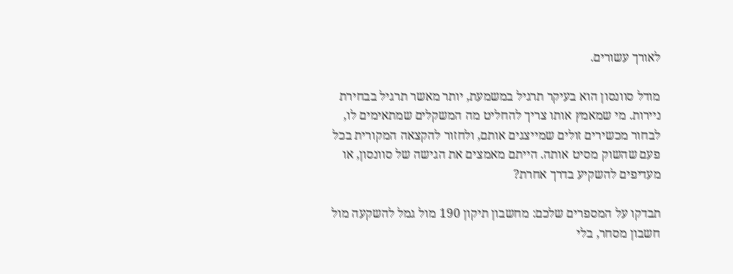לאורך עשורים.

מודל סוונסון הוא בעיקר תרגיל במשמעת, יותר מאשר תרגיל בבחירת ניירות. מי שמאמץ אותו צריך להחליט מה המשקלים שמתאימים לו, לבחור מכשירים זולים שמייצגים אותם, ולחזור להקצאה המקורית בכל פעם שהשוק מסיט אותה. הייתם מאמצים את הגישה של סוונסון, או מעדיפים להשקיע בדרך אחרת?

תבדקו על המספרים שלכם: מחשבון תיקון 190 מול גמל להשקעה מול חשבון מסחר, בלי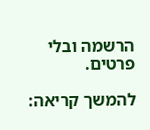הרשמה ובלי פרטים.

להמשך קריאה: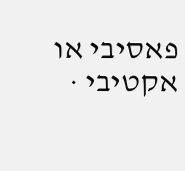פאסיבי או אקטיבי ·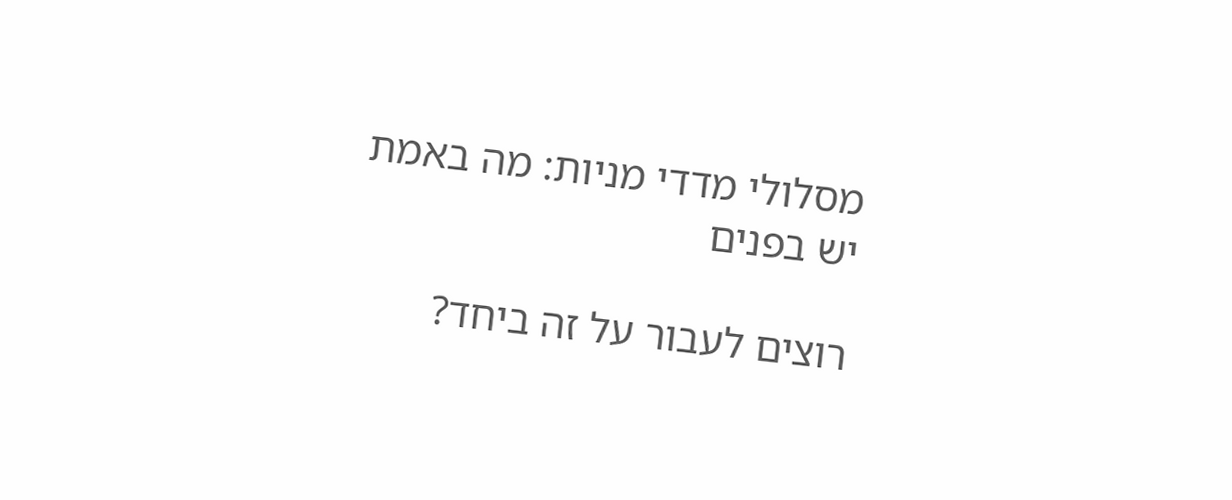מסלולי מדדי מניות: מה באמת יש בפנים

רוצים לעבור על זה ביחד?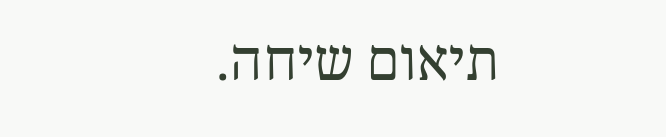תיאום שיחה.